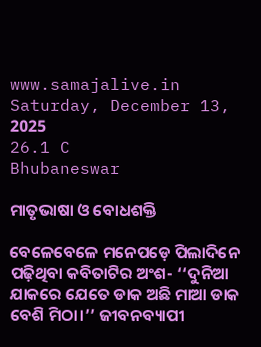www.samajalive.in
Saturday, December 13, 2025
26.1 C
Bhubaneswar

ମାତୃଭାଷା ଓ ବୋଧଶକ୍ତି

ବେଳେବେଳେ ମନେପଡ଼େ ପିଲାଦିନେ ପଢ଼ିଥିବା କବିତାଟିର ଅଂଶ- ‘‘ଦୁନିଆ ଯାକରେ ଯେତେ ଡାକ ଅଛି ମାଆ ଡାକ ବେଶି ମିଠା।’’ ଜୀବନବ୍ୟାପୀ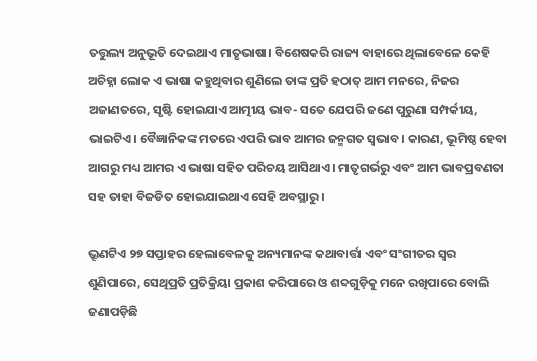ତତ୍ତୁଲ୍ୟ ଅନୁଭୂତି ଦେଇଥାଏ ମାତୃଭାଷା। ବିଶେଷକରି ରାଜ୍ୟ ବାହାରେ ଥିଲାବେଳେ କେହି ଅଚିହ୍ନା ଲୋକ ଏ ଭାଷା କହୁଥିବାର ଶୁଣିଲେ ତାଙ୍କ ପ୍ରତି ହଠାତ୍‌ ଆମ ମନରେ, ନିଜର ଅଜାଣତରେ, ସୃଷ୍ଟି ହୋଇଯାଏ ଆତ୍ମୀୟ ଭାବ- ସତେ ଯେପରି ଜଣେ ପୁରୁଣା ସମ୍ପର୍କୀୟ, ଭାଇଟିଏ। ବୈଜ୍ଞାନିକଙ୍କ ମତରେ ଏପରି ଭାବ ଆମର ଜନ୍ମଗତ ସ୍ବଭାବ। କାରଣ, ଭୂମିଷ୍ଠ ହେବା ଆଗରୁ ମଧ୍ୟ ଆମର ଏ ଭାଷା ସହିତ ପରିଚୟ ଆସିଥାଏ। ମାତୃଗର୍ଭରୁ ଏବଂ ଆମ ଭାବପ୍ରବଣତା ସହ ତାହା ବିଜଡିତ ହୋଇଯାଇଥାଏ ସେହି ଅବସ୍ଥାରୁ।

ଭ୍ରୂଣଟିଏ ୨୭ ସପ୍ତାହର ହେଲାବେଳକୁ ଅନ୍ୟମାନଙ୍କ କଥାବାର୍ତ୍ତା ଏବଂ ସଂଗୀତର ସ୍ବର ଶୁଣିପାରେ, ସେଥିପ୍ରତି ପ୍ରତିକ୍ରିୟା ପ୍ରକାଶ କରିପାରେ ଓ ଶବ୍ଦଗୁଡ଼ିକୁ ମନେ ରଖିପାରେ ବୋଲି ଜଣାପଡ଼ିଛି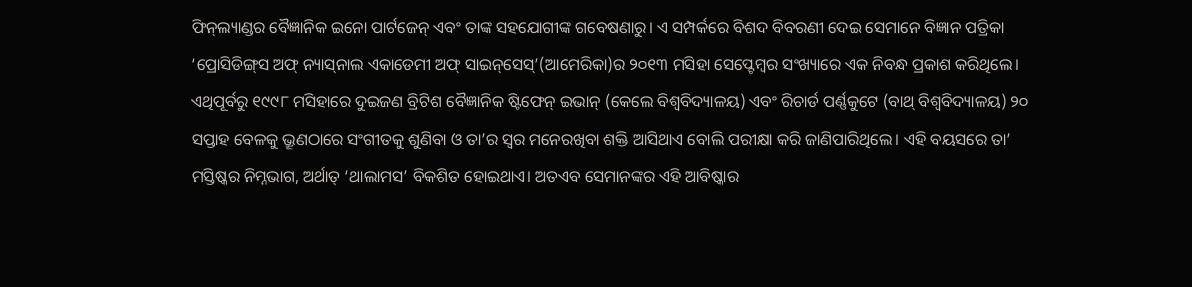ଫିନ୍‌ଲ୍ୟାଣ୍ଡର ବୈଜ୍ଞାନିକ ଇନୋ ପାର୍ଟଜେନ୍‌ ଏବଂ ତାଙ୍କ ସହଯୋଗୀଙ୍କ ଗବେଷଣାରୁ। ଏ ସମ୍ପର୍କରେ ବିଶଦ ବିବରଣୀ ଦେଇ ସେମାନେ ବିଜ୍ଞାନ ପତ୍ରିକା ‘ପ୍ରୋସିଡିଙ୍ଗ୍‌ସ ଅଫ୍‌ ନ୍ୟାସ୍‌ନାଲ ଏକାଡେମୀ ଅଫ୍‌ ସାଇନ୍‌ସେସ୍‌’(ଆମେରିକା)ର ୨୦୧୩ ମସିହା ସେପ୍ଟେମ୍ବର ସଂଖ୍ୟାରେ ଏକ ନିବନ୍ଧ ପ୍ରକାଶ କରିଥିଲେ। ଏଥିପୂର୍ବରୁ ୧୯୯୮ ମସିହାରେ ଦୁଇଜଣ ବ୍ରିଟିଶ ବୈଜ୍ଞାନିକ ଷ୍ଟିଫେନ୍‌ ଇଭାନ୍‌ (କେଲେ ବିଶ୍ବବିଦ୍ୟାଳୟ) ଏବଂ ରିଚାର୍ଡ ପର୍ଣ୍ଣକୁଟେ (ବାଥ୍‌ ବିଶ୍ବବିଦ୍ୟାଳୟ) ୨୦ ସପ୍ତାହ ବେଳକୁ ଭ୍ରୂଣଠାରେ ସଂଗୀତକୁ ଶୁଣିବା ଓ ତା’ର ସ୍ବର ମନେରଖିବା ଶକ୍ତି ଆସିଥାଏ ବୋଲି ପରୀକ୍ଷା କରି ଜାଣିପାରିଥିଲେ। ଏହି ବୟସରେ ତା’ ମସ୍ତିଷ୍କର ନିମ୍ନଭାଗ, ଅର୍ଥାତ୍‌ ‘ଥାଲାମସ’ ବିକଶିତ ହୋଇଥାଏ। ଅତଏବ ସେମାନଙ୍କର ଏହି ଆବିଷ୍କାର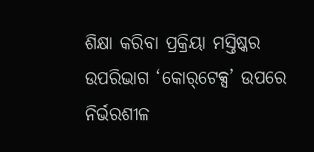ଶିକ୍ଷା କରିବା ପ୍ରକ୍ରିୟା ମସ୍ତିଷ୍କର ଉପରିଭାଗ ‘କୋର୍‌ଟେକ୍ସ’ ଉପରେ ନିର୍ଭରଶୀଳ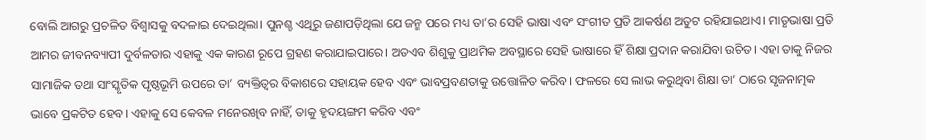ବୋଲି ଆଗରୁ ପ୍ରଚଳିତ ବିଶ୍ବାସକୁ ବଦଳାଇ ଦେଇଥିଲା। ପୁନଶ୍ଚ ଏଥିରୁ ଜଣାପଡ଼ିଥିଲା ଯେ ଜନ୍ମ ପରେ ମଧ୍ୟ ତା’ର ସେହି ଭାଷା ଏବଂ ସଂଗୀତ ପ୍ରତି ଆକର୍ଷଣ ଅତୁଟ ରହିଯାଇଥାଏ। ମାତୃଭାଷା ପ୍ରତି ଆମର ଜୀବନବ୍ୟାପୀ ଦୁର୍ବଳତାର ଏହାକୁ ଏକ କାରଣ ରୂପେ ଗ୍ରହଣ କରାଯାଇପାରେ। ଅତଏବ ଶିଶୁକୁ ପ୍ରାଥମିକ ଅବସ୍ଥାରେ ସେହି ଭାଷାରେ ହିଁ ଶିକ୍ଷା ପ୍ରଦାନ କରାଯିବା ଉଚିତ। ଏହା ତାକୁ ନିଜର ସାମାଜିକ ତଥା ସାଂସ୍କୃତିକ ପୃଷ୍ଠଭୂମି ଉପରେ ତା’ ବ୍ୟକ୍ତିତ୍ବର ବିକାଶରେ ସହାୟକ ହେବ ଏବଂ ଭାବପ୍ରବଣତାକୁ ଉତ୍ତୋଳିତ କରିବ। ଫଳରେ ସେ ଲାଭ କରୁଥିବା ଶିକ୍ଷା ତା’ ଠାରେ ସୃଜନାତ୍ମକ ଭାବେ ପ୍ରକଟିତ ହେବ। ଏହାକୁ ସେ କେବଳ ମନେରଖିବ ନାହିଁ, ତାକୁ ହୃଦୟଙ୍ଗମ କରିବ ଏବଂ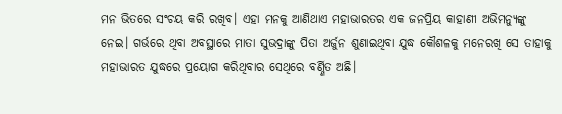ମନ ଭିତରେ ସଂଚୟ କରି ରଖିବ। ଏହା ମନକୁ ଆଣିଥାଏ ମହାଭାରତର ଏକ ଜନପ୍ରିୟ କାହାଣୀ ଅଭିମନ୍ୟୁଙ୍କୁ ନେଇ। ଗର୍ଭରେ ଥିବା ଅବସ୍ଥାରେ ମାତା ସୁଭଦ୍ରାଙ୍କୁ ପିତା ଅର୍ଜୁନ ଶୁଣାଇଥିବା ଯୁଦ୍ଧ କୌଶଳକୁ ମନେରଖି ସେ ତାହାକୁ ମହାଭାରତ ଯୁଦ୍ଧରେ ପ୍ରୟୋଗ କରିଥିବାର ସେଥିରେ ବର୍ଣ୍ଣିତ ଅଛି।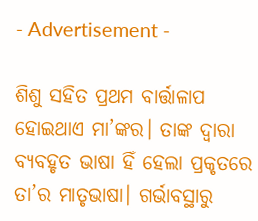- Advertisement -

ଶିଶୁ ସହିତ ପ୍ରଥମ ବାର୍ତ୍ତାଳାପ ହୋଇଥାଏ ମା’ଙ୍କର। ତାଙ୍କ ଦ୍ବାରା ବ୍ୟବହୃତ ଭାଷା ହିଁ ହେଲା ପ୍ରକୃତରେ ତା’ର ମାତୃଭାଷା। ଗର୍ଭାବସ୍ଥାରୁ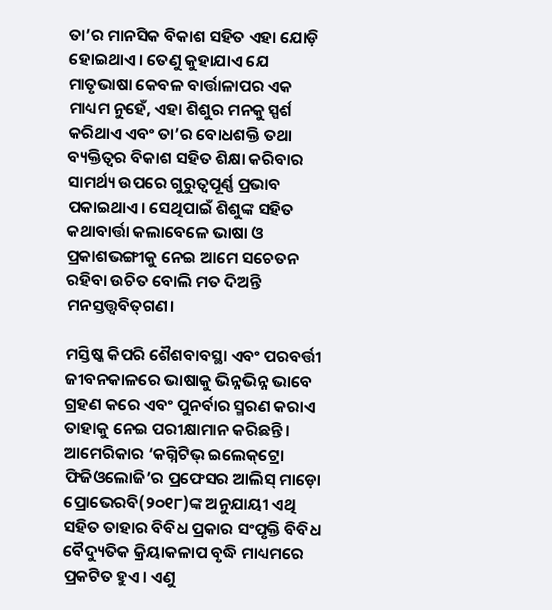ତା’ର ମାନସିକ ବିକାଶ ସହିତ ଏହା ଯୋଡ଼ି ହୋଇଥାଏ। ତେଣୁ କୁହାଯାଏ ଯେ ମାତୃଭାଷା କେବଳ ବାର୍ତ୍ତାଳାପର ଏକ ମାଧ୍ୟମ ନୁହେଁ, ଏହା ଶିଶୁର ମନକୁ ସ୍ପର୍ଶ କରିଥାଏ ଏବଂ ତା’ର ବୋଧଶକ୍ତି ତଥା ବ୍ୟକ୍ତିତ୍ବର ବିକାଶ ସହିତ ଶିକ୍ଷା କରିବାର ସାମର୍ଥ୍ୟ ଉପରେ ଗୁରୁତ୍ବପୂର୍ଣ୍ଣ ପ୍ରଭାବ ପକାଇଥାଏ। ସେଥିପାଇଁ ଶିଶୁଙ୍କ ସହିତ କଥାବାର୍ତ୍ତା କଲାବେଳେ ଭାଷା ଓ ପ୍ରକାଶଭଙ୍ଗୀକୁ ନେଇ ଆମେ ସଚେତନ ରହିବା ଉଚିତ ବୋଲି ମତ ଦିଅନ୍ତି ମନସ୍ତତ୍ତ୍ବବିତ୍‌ଗଣ।

ମସ୍ତିଷ୍କ କିପରି ଶୈଶବାବସ୍ଥା ଏବଂ ପରବର୍ତ୍ତୀ ଜୀବନକାଳରେ ଭାଷାକୁ ଭିନ୍ନଭିନ୍ନ ଭାବେ ଗ୍ରହଣ କରେ ଏବଂ ପୁନର୍ବାର ସ୍ମରଣ କରାଏ ତାହାକୁ ନେଇ ପରୀକ୍ଷାମାନ କରିଛନ୍ତି। ଆମେରିକାର ‘କଗ୍ନିଟିଭ୍‌ ଇଲେକ୍‌ଟ୍ରୋ ଫିଜିଓଲୋଜି’ର ପ୍ରଫେସର ଆଲିସ୍‌ ମାଡ଼ୋ ପ୍ରୋଭେରବି(୨୦୧୮)ଙ୍କ ଅନୁଯାୟୀ ଏଥି ସହିତ ତାହାର ବିବିଧ ପ୍ରକାର ସଂପୃକ୍ତି ବିବିଧ ବୈଦ୍ୟୁତିକ କ୍ରିୟାକଳାପ ବୃଦ୍ଧି ମାଧ୍ୟମରେ ପ୍ରକଟିତ ହୁଏ। ଏଣୁ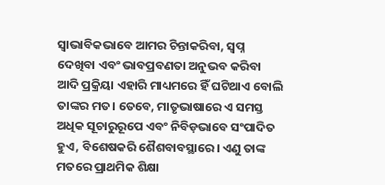ସ୍ବାଭାବିକଭାବେ ଆମର ଚିନ୍ତାକରିବା, ସ୍ବପ୍ନ ଦେଖିବା ଏବଂ ଭାବପ୍ରବଣତା ଅନୁଭବ କରିବା ଆଦି ପ୍ରକ୍ରିୟା ଏହାରି ମାଧ୍ୟମରେ ହିଁ ଘଟିଥାଏ ବୋଲି ତାଙ୍କର ମତ। ତେବେ, ମାତୃଭାଷାରେ ଏ ସମସ୍ତ ଅଧିକ ସୂଚାରୁରୂପେ ଏବଂ ନିବିଡ଼ଭାବେ‌‌ ସଂପାଦିତ ହୁଏ, ବିଶେଷକରି ଶୈଶବାବସ୍ଥାରେ। ଏଣୁ ତାଙ୍କ ମତରେ ପ୍ରାଥମିକ ଶିକ୍ଷା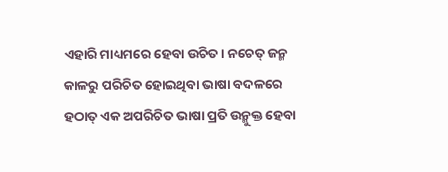ଏହାରି ମାଧ୍ୟମରେ ହେବା ଉଚିତ। ନଚେତ୍‌ ଜନ୍ମ କାଳରୁ ପରିଚିତ ହୋଇଥିବା ଭାଷା ବଦଳରେ ହଠାତ୍‌ ଏକ ଅପରିଚିତ ଭାଷା ପ୍ରତି ଉନ୍ମୁକ୍ତ ହେବା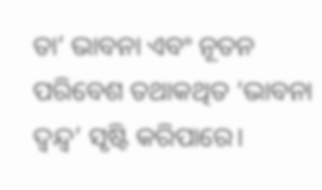ତା’ ଭାବନା ଏବଂ ନୂତନ ପରିବେଶ ତଥାକଥିତ ‘ଭାବନା ଦ୍ବନ୍ଦ୍ବ’ ସୃଷ୍ଟି କରିପାରେ।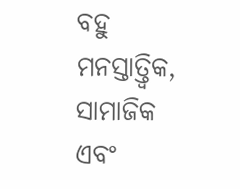ବହୁ ମନସ୍ତାତ୍ତ୍ବିକ, ସାମାଜିକ ଏବଂ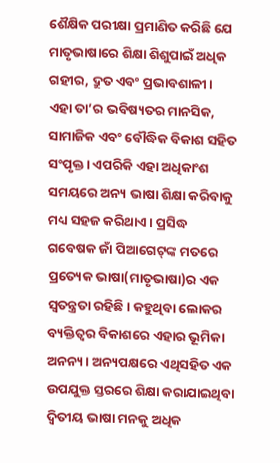ଶୈକ୍ଷିକ ପରୀକ୍ଷା ପ୍ରମାଣିତ କରିଛି ଯେ ମାତୃଭାଷାରେ ଶିକ୍ଷା ଶିଶୁପାଇଁ ଅଧିକ ଗହୀର, ଦ୍ରୁତ ଏବଂ ପ୍ରଭାବଶାଳୀ। ଏହା ତା’ର ଭବିଷ୍ୟତର ମାନସିକ, ସାମାଜିକ ଏବଂ ବୌଦ୍ଧିକ ବିକାଶ ସହିତ ସଂପୃକ୍ତ। ଏପରିକି ଏହା ଅଧିକାଂଶ ସମୟରେ ଅନ୍ୟ ଭାଷା ଶିକ୍ଷା କରିବାକୁ ମଧ୍ୟ ସହଜ କରିଥାଏ। ପ୍ରସିଦ୍ଧ ଗବେଷକ ଜାଁ ପିଆଗେଟ୍‌ଙ୍କ ମତରେ ପ୍ରତ୍ୟେକ ଭାଷା(ମାତୃଭାଷା)ର ଏକ ସ୍ବତନ୍ତ୍ରତା ରହିଛି। କହୁଥିବା ଲୋକର ବ୍ୟକ୍ତିତ୍ବର ବିକାଶରେ ଏହାର ଭୂମିକା ଅନନ୍ୟ। ଅନ୍ୟପକ୍ଷରେ ଏଥିସହିତ ଏକ ଉପଯୁକ୍ତ ସ୍ତରରେ ଶିକ୍ଷା କରାଯାଇଥିବା ଦ୍ବିତୀୟ ଭାଷା ମନକୁ ଅଧିକ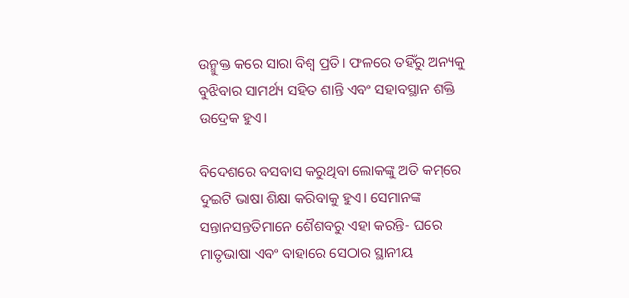ଉନ୍ମୁକ୍ତ କରେ ସାରା ବିଶ୍ବ ପ୍ରତି। ଫଳରେ ତହିଁରୁ ଅନ୍ୟକୁ ବୁଝିବାର ସାମର୍ଥ୍ୟ ସହିତ ଶାନ୍ତି ଏବଂ ସହାବସ୍ଥାନ ଶକ୍ତି ଉଦ୍ରେକ ହୁଏ।

ବିଦେଶରେ ବସବାସ କରୁଥିବା ଲୋକଙ୍କୁ ଅତି କମ୍‌ରେ ଦୁଇଟି ଭାଷା ଶିକ୍ଷା କରିବାକୁ ହୁଏ। ସେମାନଙ୍କ ସନ୍ତାନସନ୍ତତିମାନେ ଶୈଶବରୁ ଏହା କରନ୍ତି- ଘରେ ମାତୃଭାଷା ଏବଂ ବାହାରେ ସେଠାର ସ୍ଥାନୀୟ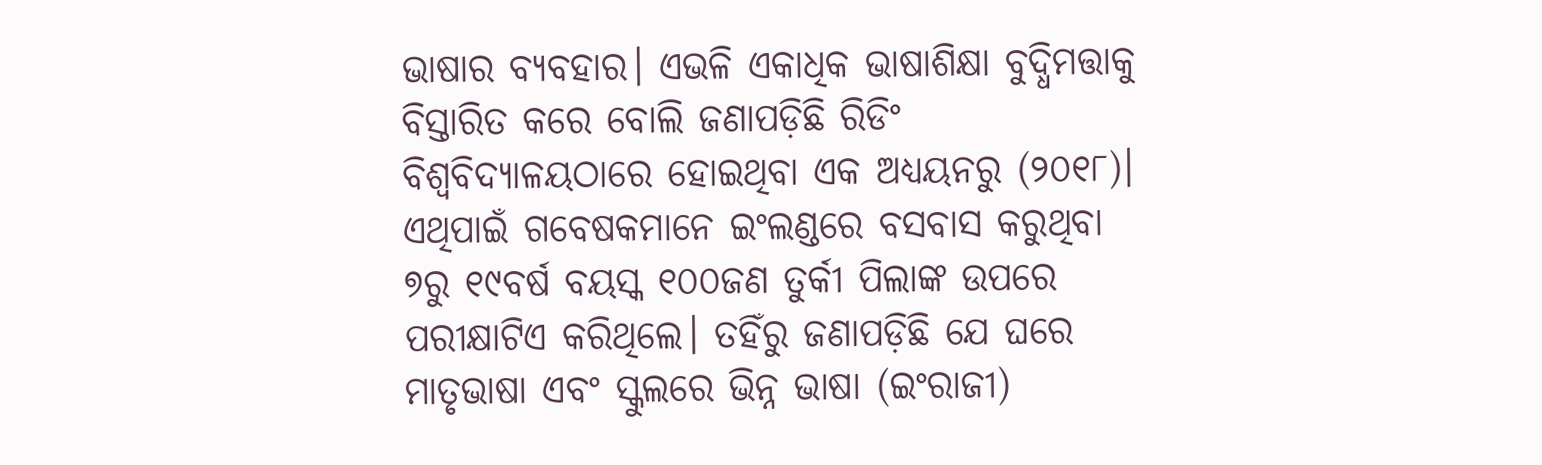ଭାଷାର ବ୍ୟବହାର। ଏଭଳି ଏକାଧିକ ଭାଷାଶିକ୍ଷା ବୁଦ୍ଧିମତ୍ତାକୁ ବିସ୍ତାରିତ କରେ ବୋଲି ଜଣାପଡ଼ିଛି ରିଡିଂ ବିଶ୍ବବିଦ୍ୟାଳୟଠାରେ ହୋଇଥିବା ଏକ ଅଧ୍ୟୟନରୁ (୨୦୧୮)। ଏଥିପାଇଁ ଗବେଷକମାନେ ଇଂଲଣ୍ଡରେ ବସବାସ କରୁଥିବା ୭ରୁ ୧୯ବର୍ଷ ବୟସ୍କ ୧୦୦ଜଣ ତୁର୍କୀ ପିଲାଙ୍କ ଉପରେ ପରୀକ୍ଷାଟିଏ କରିଥିଲେ। ତହିଁରୁ ଜଣାପଡ଼ିଛି ଯେ ଘରେ ମାତୃଭାଷା ଏବଂ ସ୍କୁଲରେ ଭିନ୍ନ ଭାଷା (ଇଂରାଜୀ)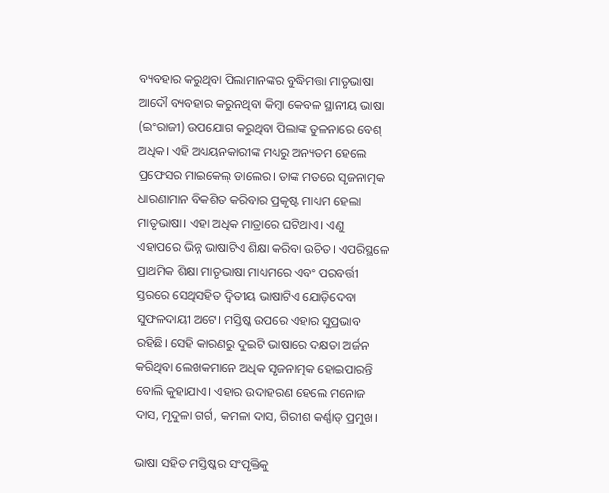ବ୍ୟବହାର କରୁଥିବା ପିଲାମାନଙ୍କର ବୁଦ୍ଧିମତ୍ତା ମାତୃଭାଷା ଆଦୌ ବ୍ୟବହାର କରୁନଥିବା କିମ୍ବା କେବଳ ସ୍ଥାନୀୟ ଭାଷା (ଇଂରାଜୀ) ଉପଯୋଗ କରୁଥିବା ପିଲାଙ୍କ ତୁଳନାରେ ବେଶ୍‌ ଅଧିକ। ଏହି ଅଧ୍ୟୟନକାରୀଙ୍କ ମଧ୍ୟରୁ ଅନ୍ୟତମ ହେଲେ ପ୍ରଫେସର ମାଇକେଲ୍‌ ଡାଲେର। ତାଙ୍କ ମତରେ ସୃଜନାତ୍ମକ ଧାରଣାମାନ ବିକଶିତ କରିବାର ପ୍ରକୃଷ୍ଟ ମାଧ୍ୟମ ହେଲା ମାତୃଭାଷା। ଏହା ଅଧିକ ମାତ୍ରାରେ ଘଟିଥାଏ। ଏଣୁ ଏହାପରେ ଭିନ୍ନ ଭାଷାଟିଏ ଶିକ୍ଷା କରିବା ଉଚିତ। ଏପରିସ୍ଥଳେ ପ୍ରାଥମିକ ଶିକ୍ଷା ମାତୃଭାଷା ମାଧ୍ୟମରେ ଏବଂ ପରବର୍ତ୍ତୀ ସ୍ତରରେ ସେଥିସହିତ ଦ୍ବିତୀୟ ଭାଷାଟିଏ ଯୋଡ଼ିଦେବା ସୁଫଳଦାୟୀ ଅଟେ। ମସ୍ତିଷ୍କ ଉପରେ ଏହାର ସୁପ୍ରଭାବ ରହିଛି। ସେହି କାରଣରୁ ଦୁଇଟି ଭାଷାରେ ଦକ୍ଷତା ଅର୍ଜନ କରିଥିବା ଲେଖକମାନେ ଅଧିକ ସୃଜନାତ୍ମକ ହୋଇପାରନ୍ତି ବୋଲି କୁହାଯାଏ। ଏହାର ଉଦାହରଣ ହେଲେ ମନୋଜ ଦାସ, ମୃଦୁଳା ଗର୍ଗ, କମଳା ଦାସ, ଗିରୀଶ କର୍ଣ୍ଣାଡ୍‌ ପ୍ରମୁଖ।

ଭାଷା ସହିତ ମସ୍ତିଷ୍କର ସଂପୃକ୍ତିକୁ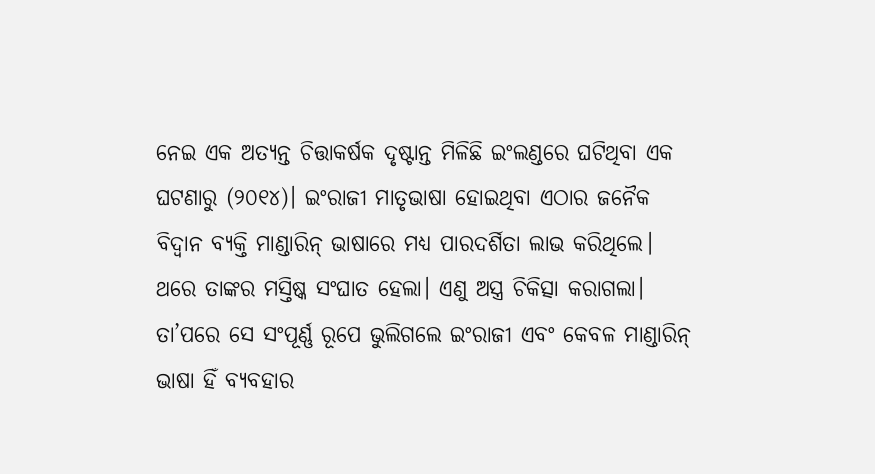ନେଇ ଏକ ଅତ୍ୟନ୍ତ ଚିତ୍ତାକର୍ଷକ ଦୃଷ୍ଟାନ୍ତ ମିଳିଛି ଇଂଲଣ୍ଡରେ ଘଟିଥିବା ଏକ ଘଟଣାରୁ (୨୦୧୪)। ଇଂରାଜୀ ମାତୃଭାଷା ହୋଇଥିବା ଏଠାର ଜନୈକ ବିଦ୍ବାନ ବ୍ୟକ୍ତି ମାଣ୍ଡାରିନ୍‌ ଭାଷାରେ ମଧ୍ୟ ପାରଦର୍ଶିତା ଲାଭ କରିଥିଲେ। ଥରେ ତାଙ୍କର ମସ୍ତିଷ୍କ ସଂଘାତ ହେଲା। ଏଣୁ ଅସ୍ତ୍ର ଚିକିତ୍ସା କରାଗଲା। ତା’ପରେ ସେ ସଂପୂର୍ଣ୍ଣ ରୂପେ ଭୁଲିଗଲେ ଇଂରାଜୀ ଏବଂ କେବଳ ମାଣ୍ଡାରିନ୍‌ ଭାଷା ହିଁ ବ୍ୟବହାର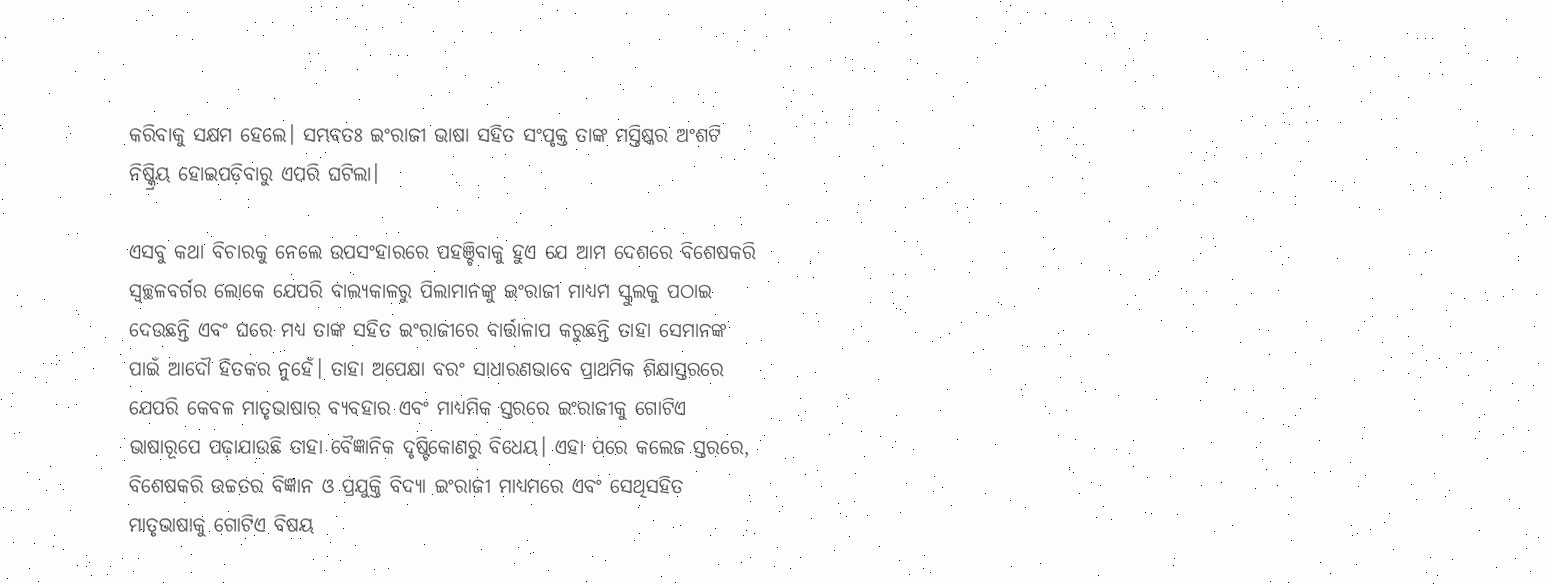କରିବାକୁ ସକ୍ଷମ ହେଲେ। ସମ୍ଭବତଃ ଇଂରାଜୀ ଭାଷା ସହିତ ସଂପୃକ୍ତ ତାଙ୍କ ମସ୍ତିଷ୍କର ଅଂଶଟି ନିଷ୍କ୍ରିୟ ହୋଇପଡ଼ିବାରୁ ଏପରି ଘଟିଲା।

ଏସବୁ କଥା ବିଚାରକୁ ନେଲେ ଉପସଂହାରରେ ପହଞ୍ଚିବାକୁ ହୁଏ ଯେ ଆମ ଦେଶରେ ବିଶେଷକରି ସ୍ବଚ୍ଛଳବର୍ଗର ଲୋକେ ଯେପରି ବାଲ୍ୟକାଳରୁ ପିଲାମାନଙ୍କୁ ଇଂରାଜୀ ମାଧ୍ୟମ ସ୍କୁଲକୁ ପଠାଇ ଦେଉଛନ୍ତି ଏବଂ ଘରେ ମଧ୍ୟ ତାଙ୍କ ସହିତ ଇଂରାଜୀରେ ବାର୍ତ୍ତାଳାପ କରୁଛନ୍ତି ତାହା ସେମାନଙ୍କ ପାଇଁ ଆଦୌ ହିତକର ନୁହେଁ। ତାହା ଅପେକ୍ଷା ବରଂ ସାଧାରଣଭାବେ ପ୍ରାଥମିକ ଶିକ୍ଷାସ୍ତରରେ ଯେପରି କେବଳ ମାତୃଭାଷାର ବ୍ୟବହାର ଏବଂ ମାଧ୍ୟମିକ ସ୍ତରରେ ଇଂରାଜୀକୁ ଗୋଟିଏ ଭାଷାରୂପେ ପଢ଼ାଯାଉଛି ତାହା ବୈଜ୍ଞାନିକ ଦୃଷ୍ଟିକୋଣରୁ ବିଧେୟ। ଏହା ପରେ କଲେଜ ସ୍ତରରେ, ବିଶେଷକରି ଉଚ୍ଚତର ବିଜ୍ଞାନ ଓ ପ୍ରଯୁକ୍ତି ବିଦ୍ୟା ଇଂରାଜୀ ମାଧ୍ୟମରେ ଏବଂ ସେଥିସହିତ ମାତୃଭାଷାକୁ ଗୋଟିଏ ବିଷୟ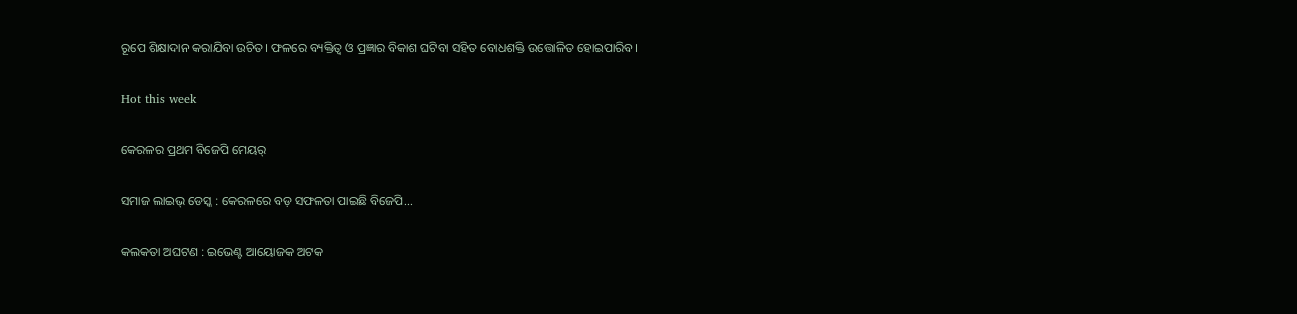ରୂପେ ଶିକ୍ଷାଦାନ କରାଯିବା ଉଚିତ। ଫଳରେ ବ୍ୟକ୍ତିତ୍ବ ଓ ପ୍ରଜ୍ଞାର ବିକାଶ ଘଟିବା ସହିତ ବୋଧଶକ୍ତି ଉତ୍ତୋଳିତ ହୋଇପାରିବ।

Hot this week

କେରଳର ପ୍ରଥମ ବିଜେପି ମେୟର୍

ସମାଜ ଲାଇଭ୍ ଡେସ୍କ : କେରଳରେ ବଡ଼ ସଫଳତା ପାଇଛି ବିଜେପି...

କଲକତା ଅଘଟଣ : ଇଭେଣ୍ଟ ଆୟୋଜକ ଅଟକ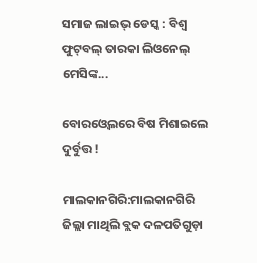ସମାଜ ଲାଇଭ୍ ଡେସ୍କ : ବିଶ୍ଵ ଫୁଟ୍‌ବଲ୍‌ ତାରକା ଲିଓନେଲ୍ ମେସିଙ୍କ...

ବୋରଓ୍ବେଲରେ ବିଷ ମିଶାଇଲେ ଦୁର୍ବୁତ୍ତ !

ମାଲକାନଗିରି:ମାଲକାନଗିରି ଜିଲ୍ଲା ମାଥିଲି ବ୍ଲକ ଦଳପତିଗୁଡ଼ା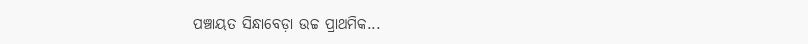ପଞ୍ଚାୟତ ସିନ୍ଧାବେଡ଼ା ଉଚ୍ଚ ପ୍ରାଥମିକ...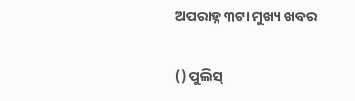ଅପରାହ୍ନ ୩ଟା ମୁଖ୍ୟ ଖବର

() ପୁଲିସ୍‌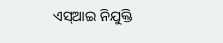ଏସ୍‌ଆଇ ନିଯୁକ୍ତି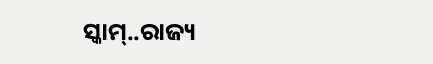ସ୍କାମ୍..ରାଜ୍ୟ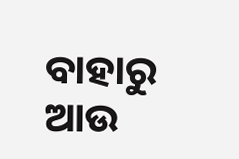ବାହାରୁ ଆଉ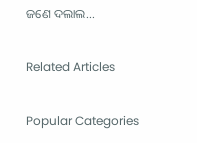ଜଣେ ଦଲାଲ...

Related Articles

Popular Categories